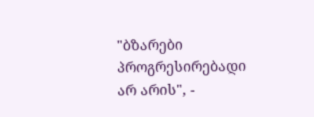"ბზარები პროგრესირებადი არ არის", -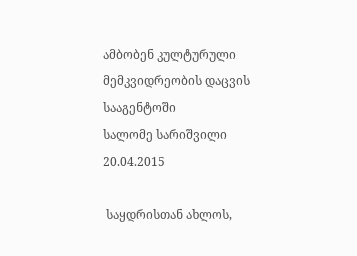ამბობენ კულტურული მემკვიდრეობის დაცვის სააგენტოში
სალომე სარიშვილი
20.04.2015

 საყდრისთან ახლოს,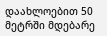დაახლოებით 50 მეტრში მდებარე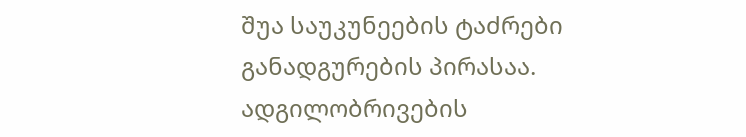შუა საუკუნეების ტაძრები განადგურების პირასაა. ადგილობრივების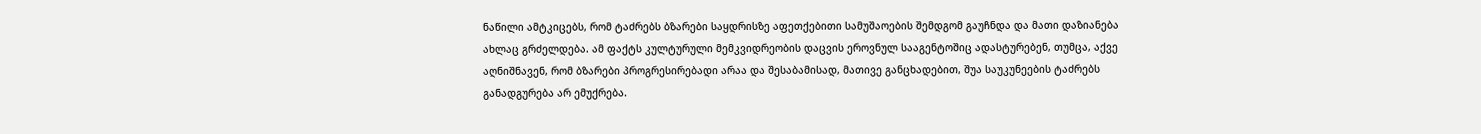ნაწილი ამტკიცებს, რომ ტაძრებს ბზარები საყდრისზე აფეთქებითი სამუშაოების შემდგომ გაუჩნდა და მათი დაზიანება ახლაც გრძელდება. ამ ფაქტს კულტურული მემკვიდრეობის დაცვის ეროვნულ სააგენტოშიც ადასტურებენ, თუმცა, აქვე აღნიშნავენ, რომ ბზარები პროგრესირებადი არაა და შესაბამისად, მათივე განცხადებით, შუა საუკუნეების ტაძრებს განადგურება არ ემუქრება.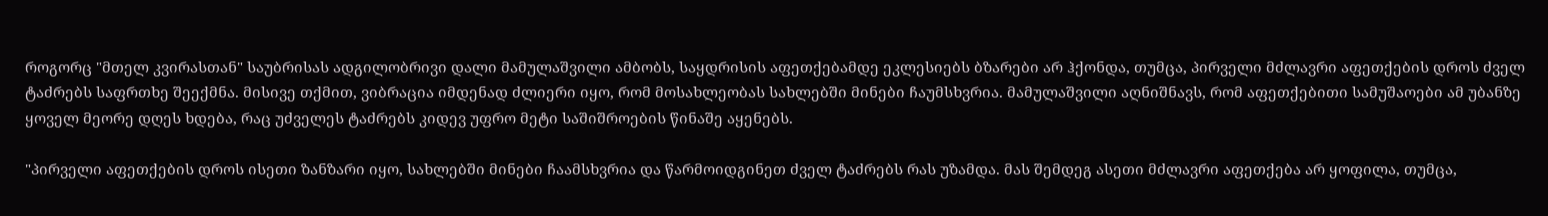როგორც "მთელ კვირასთან" საუბრისას ადგილობრივი დალი მამულაშვილი ამბობს, საყდრისის აფეთქებამდე ეკლესიებს ბზარები არ ჰქონდა, თუმცა, პირველი მძლავრი აფეთქების დროს ძველ ტაძრებს საფრთხე შეექმნა. მისივე თქმით, ვიბრაცია იმდენად ძლიერი იყო, რომ მოსახლეობას სახლებში მინები ჩაუმსხვრია. მამულაშვილი აღნიშნავს, რომ აფეთქებითი სამუშაოები ამ უბანზე ყოველ მეორე დღეს ხდება, რაც უძველეს ტაძრებს კიდევ უფრო მეტი საშიშროების წინაშე აყენებს.

"პირველი აფეთქების დროს ისეთი ზანზარი იყო, სახლებში მინები ჩაამსხვრია და წარმოიდგინეთ ძველ ტაძრებს რას უზამდა. მას შემდეგ ასეთი მძლავრი აფეთქება არ ყოფილა, თუმცა,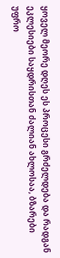ყოველ მეორე დღეს ეს პროცესი გრძელდება და რადგან ეკლესიები საყდრისთან ძალიან ახლოსაა, ბზარები უფრო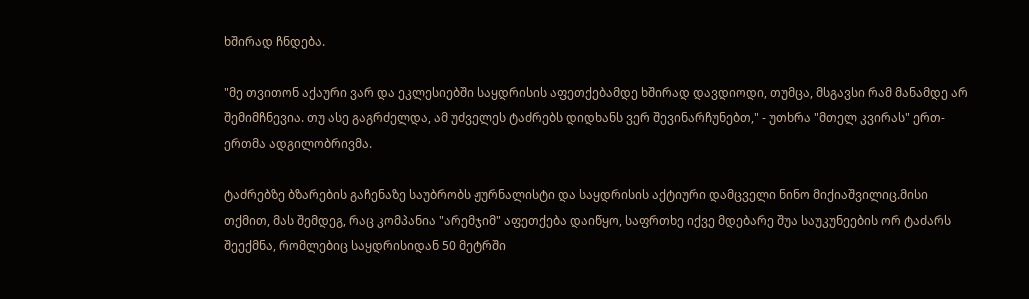ხშირად ჩნდება.

"მე თვითონ აქაური ვარ და ეკლესიებში საყდრისის აფეთქებამდე ხშირად დავდიოდი, თუმცა, მსგავსი რამ მანამდე არ შემიმჩნევია. თუ ასე გაგრძელდა, ამ უძველეს ტაძრებს დიდხანს ვერ შევინარჩუნებთ," - უთხრა "მთელ კვირას" ერთ-ერთმა ადგილობრივმა.

ტაძრებზე ბზარების გაჩენაზე საუბრობს ჟურნალისტი და საყდრისის აქტიური დამცველი ნინო მიქიაშვილიც.მისი თქმით, მას შემდეგ, რაც კომპანია "არემჯიმ" აფეთქება დაიწყო, საფრთხე იქვე მდებარე შუა საუკუნეების ორ ტაძარს შეექმნა, რომლებიც საყდრისიდან 50 მეტრში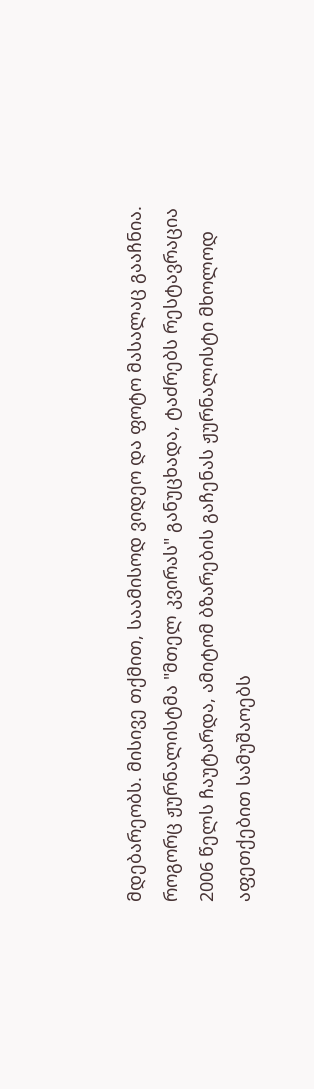მდებარეობს. მისივე თქმით, საამისოდ ვიდეო და ფოტო მასალაც გააჩნია. როგორც ჟურნალისტმა "მთელ კვირას" განუცხადა, ტაძრებს რესტავრაცია 2006 წელს ჩაუტარდა, ამიტომ ბზარების გაჩენას ჟურნალისტი მხოლოდ აფეთქებით სამუშაოებს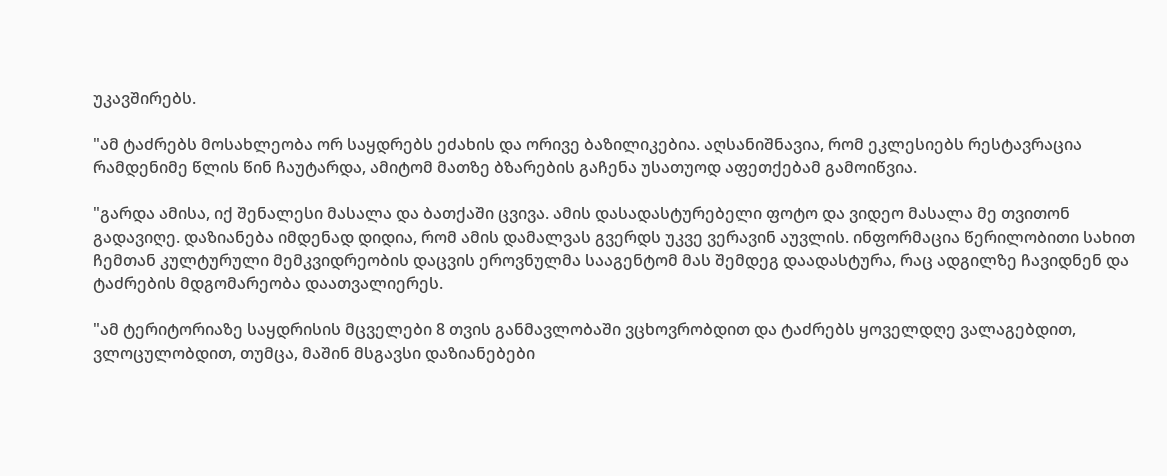უკავშირებს.

"ამ ტაძრებს მოსახლეობა ორ საყდრებს ეძახის და ორივე ბაზილიკებია. აღსანიშნავია, რომ ეკლესიებს რესტავრაცია რამდენიმე წლის წინ ჩაუტარდა, ამიტომ მათზე ბზარების გაჩენა უსათუოდ აფეთქებამ გამოიწვია.

"გარდა ამისა, იქ შენალესი მასალა და ბათქაში ცვივა. ამის დასადასტურებელი ფოტო და ვიდეო მასალა მე თვითონ გადავიღე. დაზიანება იმდენად დიდია, რომ ამის დამალვას გვერდს უკვე ვერავინ აუვლის. ინფორმაცია წერილობითი სახით ჩემთან კულტურული მემკვიდრეობის დაცვის ეროვნულმა სააგენტომ მას შემდეგ დაადასტურა, რაც ადგილზე ჩავიდნენ და ტაძრების მდგომარეობა დაათვალიერეს.

"ამ ტერიტორიაზე საყდრისის მცველები 8 თვის განმავლობაში ვცხოვრობდით და ტაძრებს ყოველდღე ვალაგებდით, ვლოცულობდით, თუმცა, მაშინ მსგავსი დაზიანებები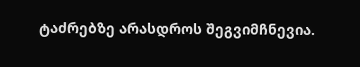ტაძრებზე არასდროს შეგვიმჩნევია.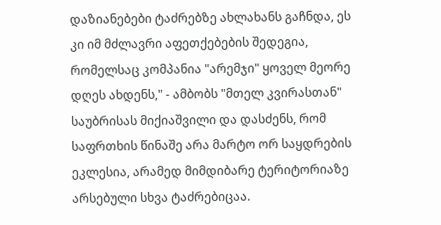დაზიანებები ტაძრებზე ახლახანს გაჩნდა, ეს კი იმ მძლავრი აფეთქებების შედეგია, რომელსაც კომპანია "არემჯი" ყოველ მეორე დღეს ახდენს," - ამბობს "მთელ კვირასთან" საუბრისას მიქიაშვილი და დასძენს, რომ საფრთხის წინაშე არა მარტო ორ საყდრების ეკლესია, არამედ მიმდიბარე ტერიტორიაზე არსებული სხვა ტაძრებიცაა.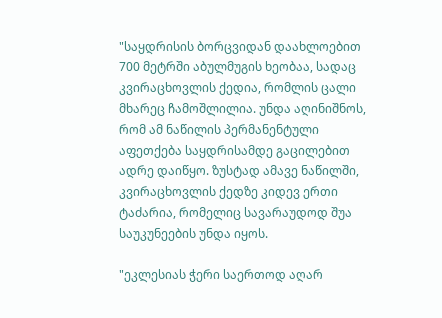"საყდრისის ბორცვიდან დაახლოებით 700 მეტრში აბულმუგის ხეობაა, სადაც კვირაცხოვლის ქედია, რომლის ცალი მხარეც ჩამოშლილია. უნდა აღინიშნოს, რომ ამ ნაწილის პერმანენტული აფეთქება საყდრისამდე გაცილებით ადრე დაიწყო. ზუსტად ამავე ნაწილში, კვირაცხოვლის ქედზე კიდევ ერთი ტაძარია, რომელიც სავარაუდოდ შუა საუკუნეების უნდა იყოს.

"ეკლესიას ჭერი საერთოდ აღარ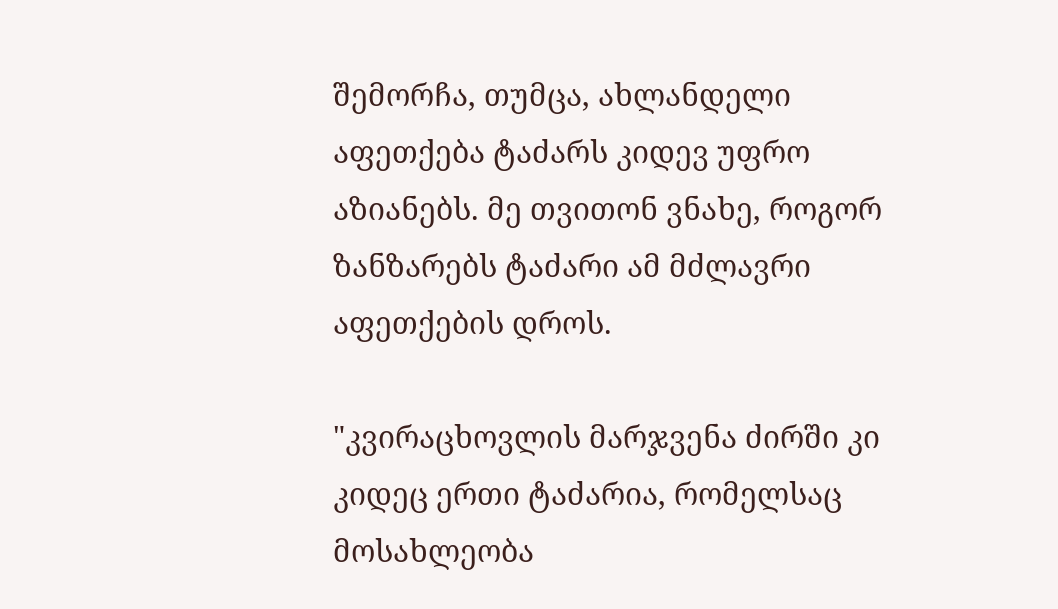შემორჩა, თუმცა, ახლანდელი აფეთქება ტაძარს კიდევ უფრო აზიანებს. მე თვითონ ვნახე, როგორ ზანზარებს ტაძარი ამ მძლავრი აფეთქების დროს.

"კვირაცხოვლის მარჯვენა ძირში კი კიდეც ერთი ტაძარია, რომელსაც მოსახლეობა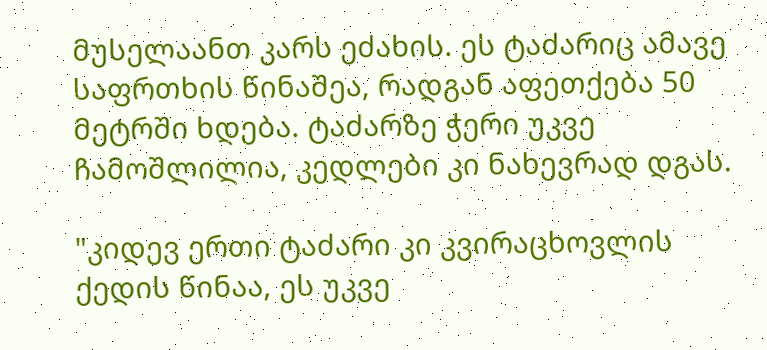მუსელაანთ კარს ეძახის. ეს ტაძარიც ამავე საფრთხის წინაშეა, რადგან აფეთქება 50 მეტრში ხდება. ტაძარზე ჭერი უკვე ჩამოშლილია, კედლები კი ნახევრად დგას.

"კიდევ ერთი ტაძარი კი კვირაცხოვლის ქედის წინაა, ეს უკვე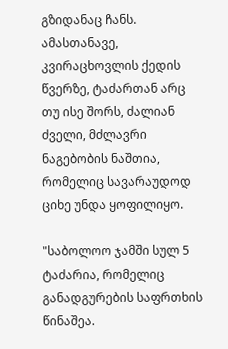გზიდანაც ჩანს. ამასთანავე, კვირაცხოვლის ქედის წვერზე, ტაძართან არც თუ ისე შორს, ძალიან ძველი, მძლავრი ნაგებობის ნაშთია, რომელიც სავარაუდოდ ციხე უნდა ყოფილიყო.

"საბოლოო ჯამში სულ 5 ტაძარია, რომელიც განადგურების საფრთხის წინაშეა.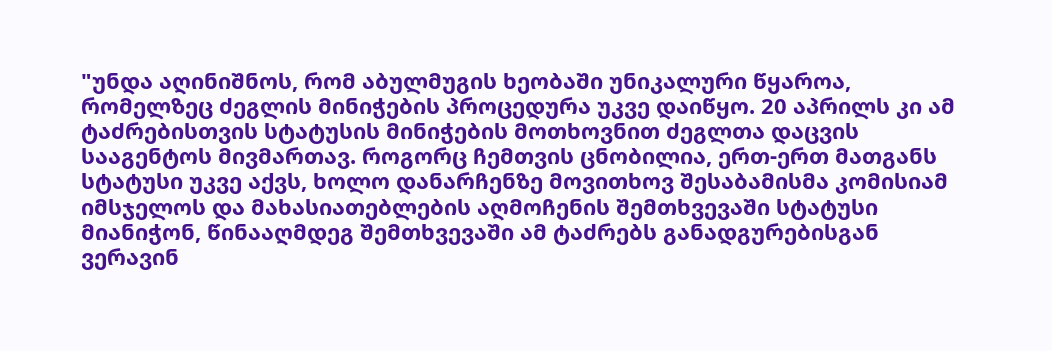"უნდა აღინიშნოს, რომ აბულმუგის ხეობაში უნიკალური წყაროა, რომელზეც ძეგლის მინიჭების პროცედურა უკვე დაიწყო. 20 აპრილს კი ამ ტაძრებისთვის სტატუსის მინიჭების მოთხოვნით ძეგლთა დაცვის სააგენტოს მივმართავ. როგორც ჩემთვის ცნობილია, ერთ-ერთ მათგანს სტატუსი უკვე აქვს, ხოლო დანარჩენზე მოვითხოვ შესაბამისმა კომისიამ იმსჯელოს და მახასიათებლების აღმოჩენის შემთხვევაში სტატუსი მიანიჭონ, წინააღმდეგ შემთხვევაში ამ ტაძრებს განადგურებისგან ვერავინ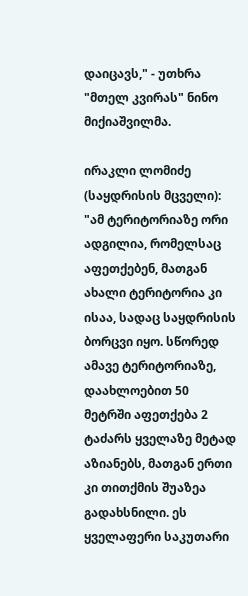დაიცავს," - უთხრა "მთელ კვირას" ნინო მიქიაშვილმა.

ირაკლი ლომიძე (საყდრისის მცველი): "ამ ტერიტორიაზე ორი ადგილია, რომელსაც აფეთქებენ, მათგან ახალი ტერიტორია კი ისაა, სადაც საყდრისის ბორცვი იყო. სწორედ ამავე ტერიტორიაზე, დაახლოებით 50 მეტრში აფეთქება 2 ტაძარს ყველაზე მეტად აზიანებს, მათგან ერთი კი თითქმის შუაზეა გადახსნილი. ეს ყველაფერი საკუთარი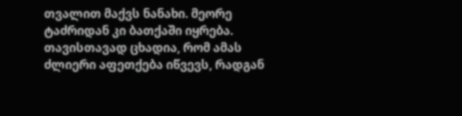თვალით მაქვს ნანახი. მეორე ტაძრიდან კი ბათქაში იყრება. თავისთავად ცხადია, რომ ამას ძლიერი აფეთქება იწვევს, რადგან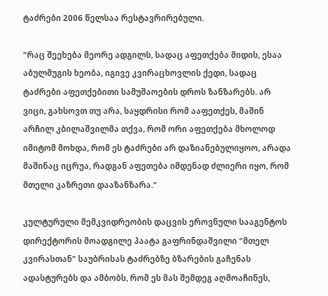ტაძრები 2006 წელსაა რესტავრირებული.

"რაც შეეხება მეორე ადგილს, სადაც აფეთქება მიდის, ესაა აბულმუგის ხეობა, იგივე კვირაცხოვლის ქედი, სადაც ტაძრები აფეთქებითი სამუშაოების დროს ზანზარებს. არ ვიცი, გახსოვთ თუ არა, საყდრისი რომ ააფეთქეს, მაშინ არჩილ კბილაშვილმა თქვა, რომ ორი აფეთქება მხოლოდ იმიტომ მოხდა, რომ ეს ტაძრები არ დაზიანებულიყოო, არადა მაშინაც იცრუა, რადგან აფეთება იმდენად ძლიერი იყო, რომ მთელი კაზრეთი დააზანზარა."

კულტურული მემკვიდრეობის დაცვის ეროვნული სააგენტოს დირექტორის მოადგილე პაატა გაფრინდაშვილი "მთელ კვირასთან" საუბრისას ტაძრებზე ბზარების გაჩენას ადასტურებს და ამბობს, რომ ეს მას შემდეგ აღმოაჩინეს,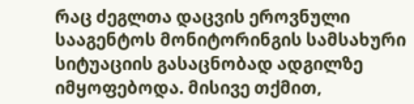რაც ძეგლთა დაცვის ეროვნული სააგენტოს მონიტორინგის სამსახური სიტუაციის გასაცნობად ადგილზე იმყოფებოდა. მისივე თქმით,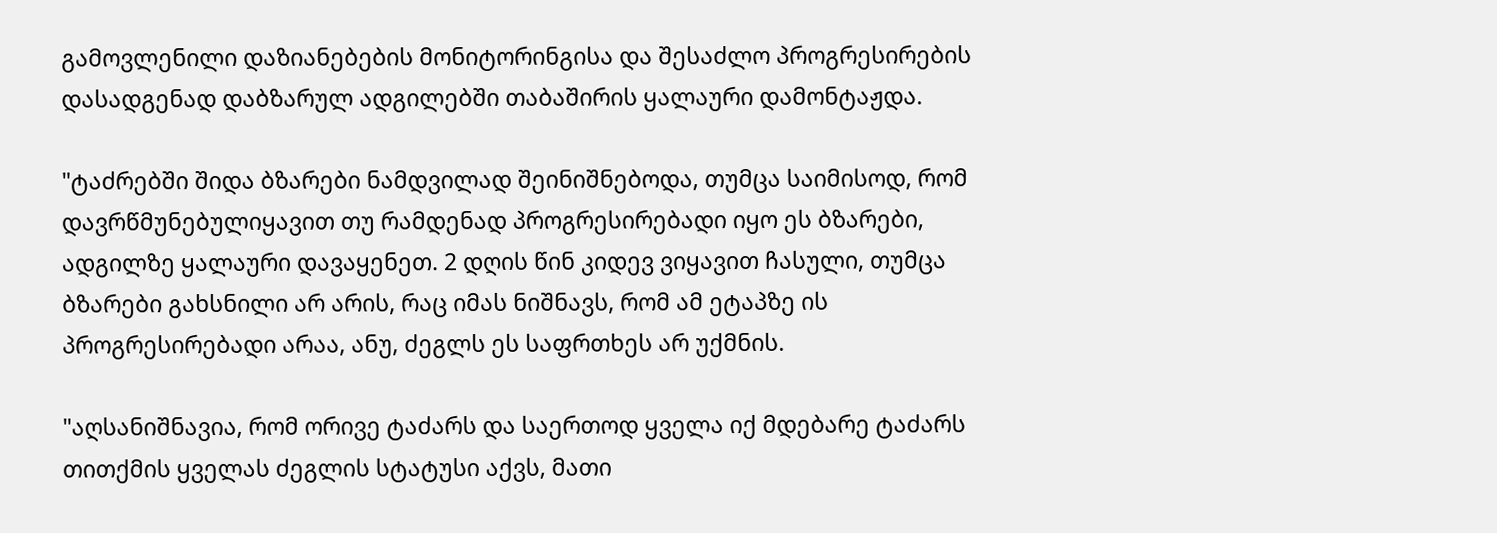გამოვლენილი დაზიანებების მონიტორინგისა და შესაძლო პროგრესირების დასადგენად დაბზარულ ადგილებში თაბაშირის ყალაური დამონტაჟდა.

"ტაძრებში შიდა ბზარები ნამდვილად შეინიშნებოდა, თუმცა საიმისოდ, რომ დავრწმუნებულიყავით თუ რამდენად პროგრესირებადი იყო ეს ბზარები, ადგილზე ყალაური დავაყენეთ. 2 დღის წინ კიდევ ვიყავით ჩასული, თუმცა ბზარები გახსნილი არ არის, რაც იმას ნიშნავს, რომ ამ ეტაპზე ის პროგრესირებადი არაა, ანუ, ძეგლს ეს საფრთხეს არ უქმნის.

"აღსანიშნავია, რომ ორივე ტაძარს და საერთოდ ყველა იქ მდებარე ტაძარს თითქმის ყველას ძეგლის სტატუსი აქვს, მათი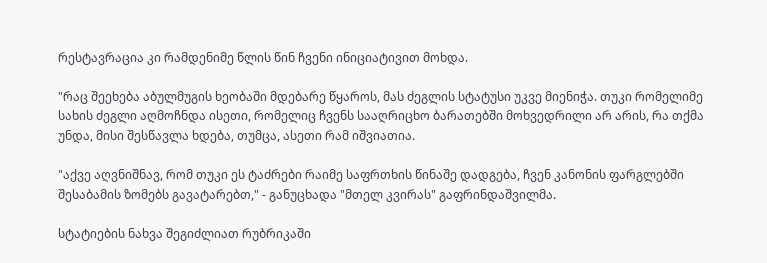რესტავრაცია კი რამდენიმე წლის წინ ჩვენი ინიციატივით მოხდა.

"რაც შეეხება აბულმუგის ხეობაში მდებარე წყაროს, მას ძეგლის სტატუსი უკვე მიენიჭა. თუკი რომელიმე სახის ძეგლი აღმოჩნდა ისეთი, რომელიც ჩვენს სააღრიცხო ბარათებში მოხვედრილი არ არის, რა თქმა უნდა, მისი შესწავლა ხდება, თუმცა, ასეთი რამ იშვიათია.

"აქვე აღვნიშნავ, რომ თუკი ეს ტაძრები რაიმე საფრთხის წინაშე დადგება, ჩვენ კანონის ფარგლებში შესაბამის ზომებს გავატარებთ," - განუცხადა "მთელ კვირას" გაფრინდაშვილმა.

სტატიების ნახვა შეგიძლიათ რუბრიკაში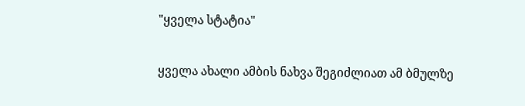"ყველა სტატია"

ყველა ახალი ამბის ნახვა შეგიძლიათ ამ ბმულზე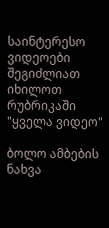საინტერესო ვიდეოები შეგიძლიათ იხილოთ რუბრიკაში "ყველა ვიდეო"

ბოლო ამბების ნახვა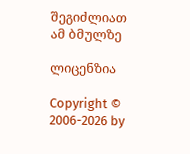შეგიძლიათ ამ ბმულზე

ლიცენზია

Copyright © 2006-2026 by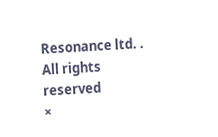Resonance ltd. . All rights reserved
×